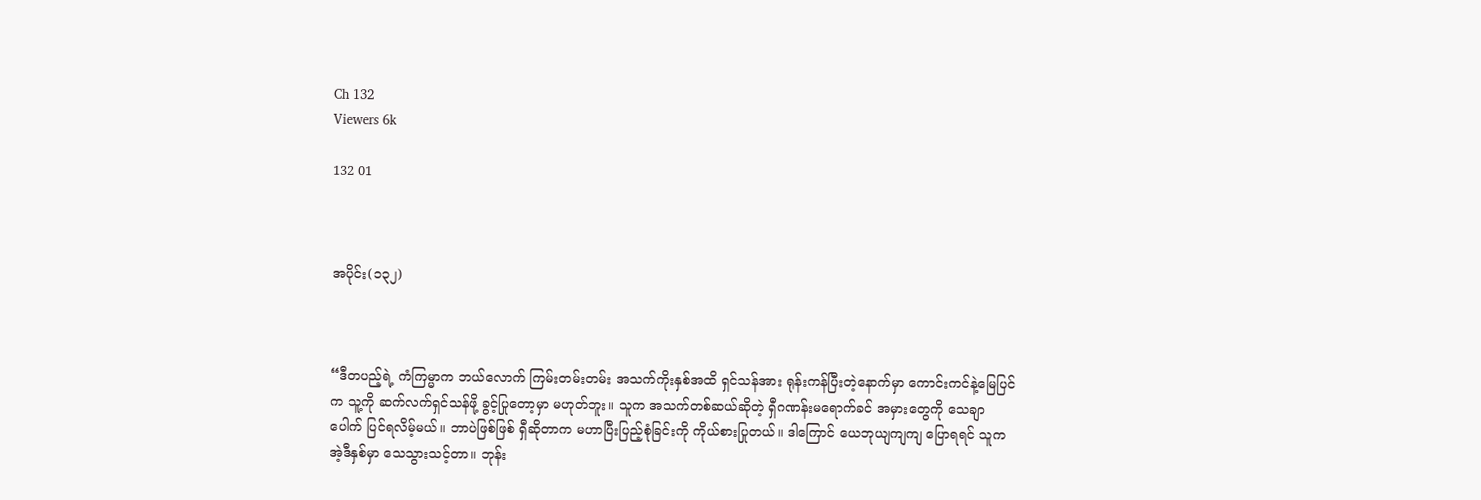Ch 132
Viewers 6k

132 01



အပိုင်း(၁၃၂)



“ဒီတပည့်ရဲ့ ကံကြမ္မာက ဘယ်‌လောက် ကြမ်းတမ်းတမ်း အသက်ကိုးနှစ်အထိ ရှင်သန်အား ရုန်းကန်ပြီးတဲ့နောက်မှာ ကောင်းကင်နဲ့မြေပြင်က သူ့ကို ဆက်လက်ရှင်သန်ဖို့ ခွင့်ပြုတော့မှာ မဟုတ်ဘူး။ သူက အသက်တစ်ဆယ်ဆိုတဲ့ ရှီဂဏန်းမရောက်ခင် အမှားတွေကို သေချာပေါက် ပြင်ရလိမ့်မယ်။ ဘာပဲဖြစ်ဖြစ် ရှီဆိုတာက မဟာပြီးပြည့်စုံခြင်းကို ကိုယ်စားပြုတယ်။ ဒါကြောင် ယေဘုယျကျကျ ပြောရရင် သူက အဲ့ဒီနှစ်မှာ သေသွားသင့်တာ။ ဘုန်း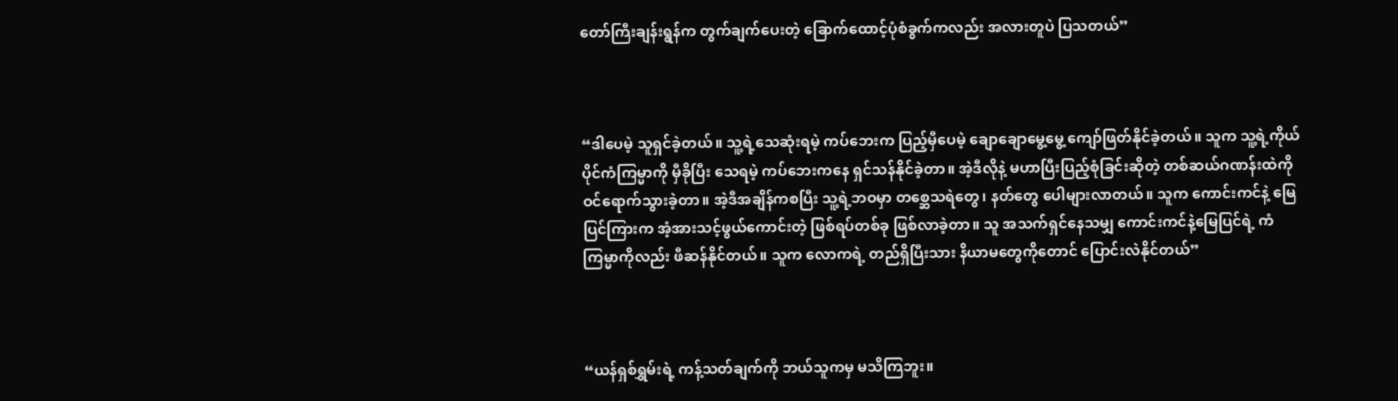တော်ကြီးချန်းရွန်က တွက်ချက်ပေးတဲ့ ခြောက်ထောင့်ပုံစံခွက်ကလည်း အလားတူပဲ ပြသတယ်”



“ဒါပေမဲ့ သူရှင်ခဲ့တယ်။ သူ့ရဲ့သေဆုံးရမဲ့ ကပ်ဘေးက ပြည့်မှီပေမဲ့ ချောချောမွေ့မွေ့ ကျော်ဖြတ်နိုင်ခဲ့တယ်။ သူက သူ့ရဲ့ကိုယ်ပိုင်ကံကြမ္မာကို မှီခိုပြီး သေရမဲ့ ကပ်ဘေးကနေ ရှင်သန်နိုင်ခဲ့တာ။ အဲ့ဒီလိုနဲ့ မဟာပြီးပြည့်စုံခြင်းဆိုတဲ့ တစ်ဆယ်ဂဏန်းထဲကို ဝင်ရောက်သွားခဲ့တာ။ အဲ့ဒီအချိန်ကစပြီး သူ့ရဲ့ဘဝမှာ တစ္ဆေသရဲတွေ၊ နတ်တွေ ပေါများလာတယ်။ သူက ကောင်းကင်နဲ့ မြေပြင်ကြားက အံ့အားသင့်ဖွယ်ကောင်းတဲ့ ဖြစ်ရပ်တစ်ခု ဖြစ်လာခဲ့တာ။ သူ အသက်ရှင်နေသမျှ ကောင်းကင်နဲ့မြေပြင်ရဲ့ ကံကြမ္မာကိုလည်း ဖီဆန်နိုင်တယ်။ သူက လောကရဲ့ တည်ရှိပြီးသား နိယာမတွေကိုတောင် ပြောင်းလဲနိုင်တယ်”



“ယန်ရှစ်ရွှမ်းရဲ့ ကန့်သတ်ချက်ကို ဘယ်သူကမှ မသိကြဘူး။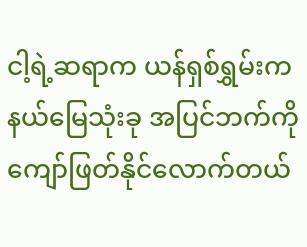ငါ့ရဲ့ဆရာက ယန်ရှစ်ရွှမ်းက နယ်မြေသုံးခု အပြင်ဘက်ကို ကျော်ဖြတ်နိုင်လောက်တယ်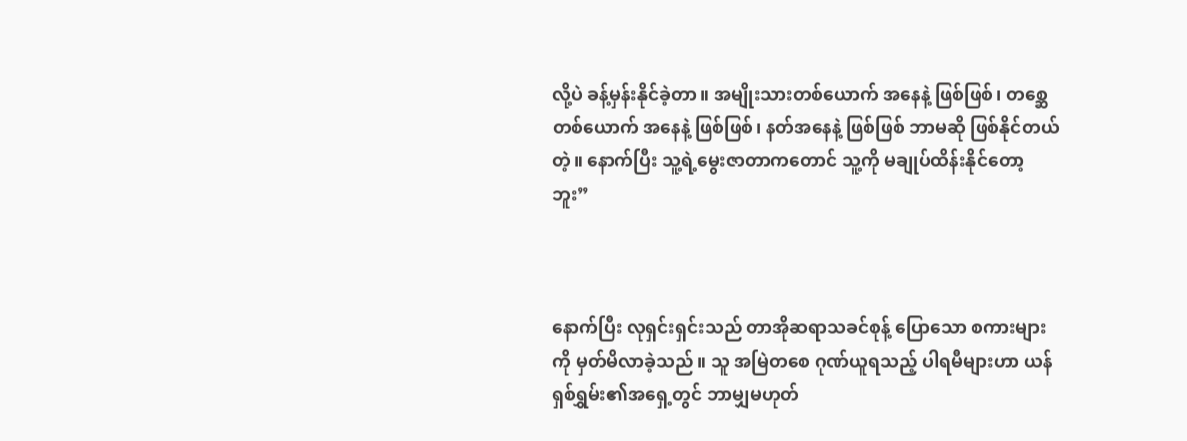လို့ပဲ ခန့်မှန်းနိုင်ခဲ့တာ။ အမျိုးသားတစ်ယောက် အနေနဲ့ ဖြစ်ဖြစ်၊ တစ္ဆေတစ်‌ယောက် အနေနဲ့ ဖြစ်ဖြစ်၊ နတ်အနေနဲ့ ဖြစ်ဖြစ် ဘာမဆို ဖြစ်နိုင်တယ်တဲ့။ နောက်ပြီး သူ့ရဲ့မွေးဇာတာကတောင် သူ့ကို မချုပ်ထိန်းနိုင်တော့ဘူး”



နောက်ပြီး လုရှင်းရှင်းသည် တာအိုဆရာသခင်စုန့် ပြောသော စကားများကို မှတ်မိလာခဲ့သည်။ သူ အမြဲတစေ ဂုဏ်ယူရသည့် ပါရမီများဟာ ယန်ရှစ်ရွှမ်း၏အရှေ့တွင် ဘာမျှမဟုတ်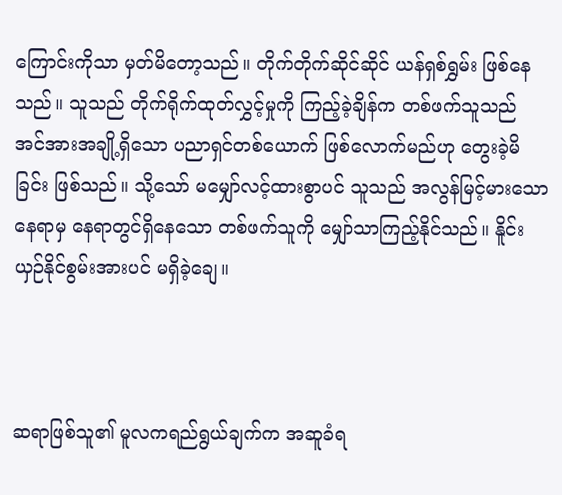ကြောင်းကိုသာ မှတ်မိတော့သည်။ တိုက်တိုက်ဆိုင်ဆိုင် ယန်ရှစ်ရွှမ်း ဖြစ်နေသည်။ သူသည် တိုက်ရိုက်ထုတ်လွှင့်မှုကို ကြည့်ခဲ့ချိန်က တစ်ဖက်သူသည် အင်အားအချို့ရှိသော ပညာရှင်တစ်ယောက် ဖြစ်လောက်မည်ဟု တွေးခဲ့မိခြင်း ဖြစ်သည်။ သို့သော် မမျှော်လင့်ထားစွာပင် သူသည် အလွန်မြင့်မားသော နေရာမှ နေရာတွင်ရှိနေသော တစ်ဖက်သူကို မျှော်သာကြည့်နိုင်သည်။ နိူင်းယှဉ်နိုင်စွမ်းအားပင် မရှိခဲ့ချေ။



ဆရာဖြစ်သူ၏ မူလကရည်ရွယ်ချက်က အဆူခံရ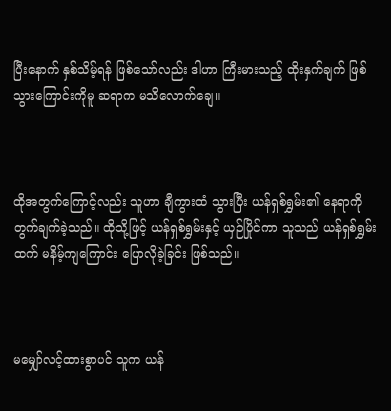ပြီးနောက် နှစ်သိမ့်ရန် ဖြစ်သော်လည်း ဒါဟာ ကြီးမားသည့် ထိုးနှက်ချက် ဖြစ်သွားကြောင်းကိုမူ ဆရာက မသိလောက်ချေ။



ထိုအတွက်ကြောင့်လည်း သူဟာ ချီကွားထံ သွားပြီး ယန်ရှစ်ရွှမ်း၏ နေရာကို တွက်ချက်ခဲ့သည်။ ထိုသို့ဖြင့် ယန်ရှစ်ရွှမ်းနှင့် ယှဉ်ပြိုင်ကာ သူသည် ယန်ရှစ်ရွှမ်းထက် မနိမ့်ကျကြောင်း ပြောလိုခဲ့ခြင်း ဖြစ်သည်။



မမျှော်လင့်ထားစွာပင် သူက ယန်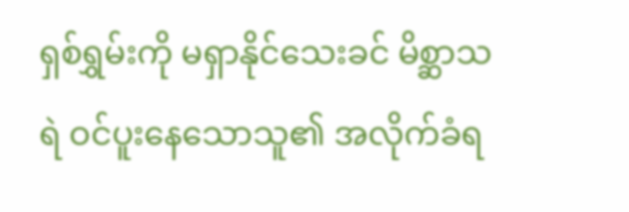ရှစ်ရွှမ်းကို မရှာနိုင်သေးခင် မိစ္ဆာသရဲ ဝင်ပူးနေသောသူ၏ အလိုက်ခံရ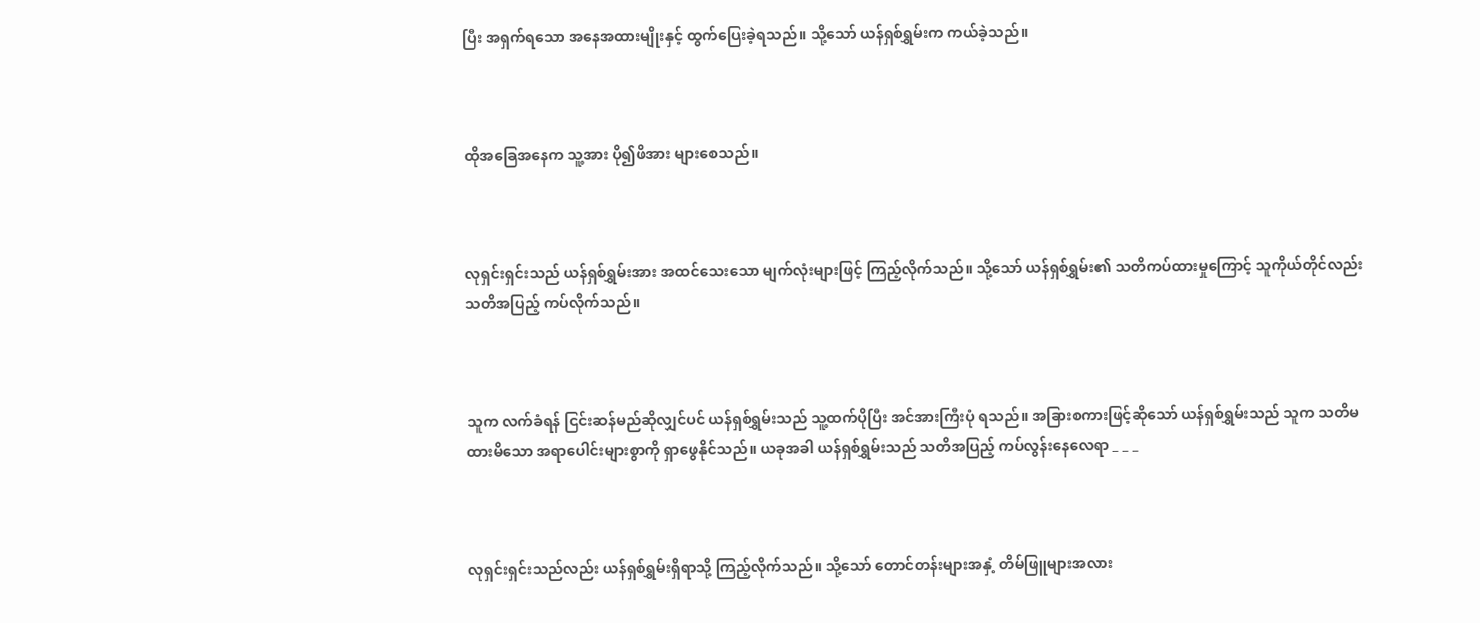ပြီး အရှက်ရသော အနေအထားမျိုးနှင့် ထွက်ပြေးခဲ့ရသည်။ သို့သော် ယန်ရှစ်ရွှမ်းက ကယ်ခဲ့သည်။



ထိုအခြေအနေက သူ့အား ပို၍ဖိအား များစေသည်။



လုရှင်းရှင်းသည် ယန်ရှစ်ရွှမ်းအား အထင်သေးသော မျက်လုံးများဖြင့် ကြည့်လိုက်သည်။ သို့သော် ယန်ရှစ်ရွှမ်း၏ သတိကပ်ထားမှုကြောင့် သူကိုယ်တိုင်လည်း သတိအပြည့် ကပ်လိုက်သည်။



သူက လက်ခံရန် ငြင်းဆန်မည်ဆိုလျှင်ပင် ယန်ရှစ်ရွှမ်းသည် သူ့ထက်ပိုပြီး အင်အားကြီးပုံ ရသည်။ အခြားစကားဖြင့်ဆိုသော် ယန်ရှစ်ရွှမ်းသည် သူက သတိမထားမိသော အရာပေါင်းများစွာကို ရှာဖွေနိုင်သည်။ ယခုအခါ ယန်ရှစ်ရွှမ်းသည် သတိအပြည့် ကပ်လွန်းနေလေရာ _ _ _



လုရှင်းရှင်းသည်လည်း ယန်ရှစ်ရွှမ်းရှိရာသို့ ကြည့်လိုက်သည်။ သို့သော် တောင်တန်းများအနှံ့ တိမ်ဖြူများအလား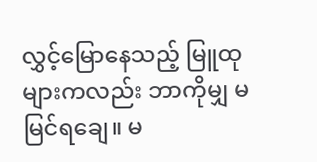လွှင့်မြောနေသည့် မြူထုများကလည်း ဘာကိုမျှ မမြင်ရချေ။ မ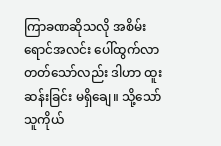ကြာခဏဆိုသလို အစိမ်းရောင်အလင်း ပေါ်ထွက်လာတတ်သော်လည်း ဒါဟာ ထူးဆန်းခြင်း မရှိချေ။ သို့သော် သူကိုယ်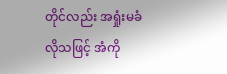တိုင်လည်း အရှုံးမခံလိုသဖြင့် အံကို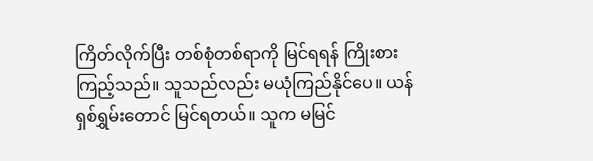ကြိတ်လိုက်ပြီး တစ်စုံတစ်ရာကို မြင်ရရန် ကြိုးစားကြည့်သည်။ သူသည်လည်း မယုံကြည်နိုင်ပေ။ ယန်ရှစ်ရွှမ်းတောင် မြင်ရတယ်။ သူက မမြင်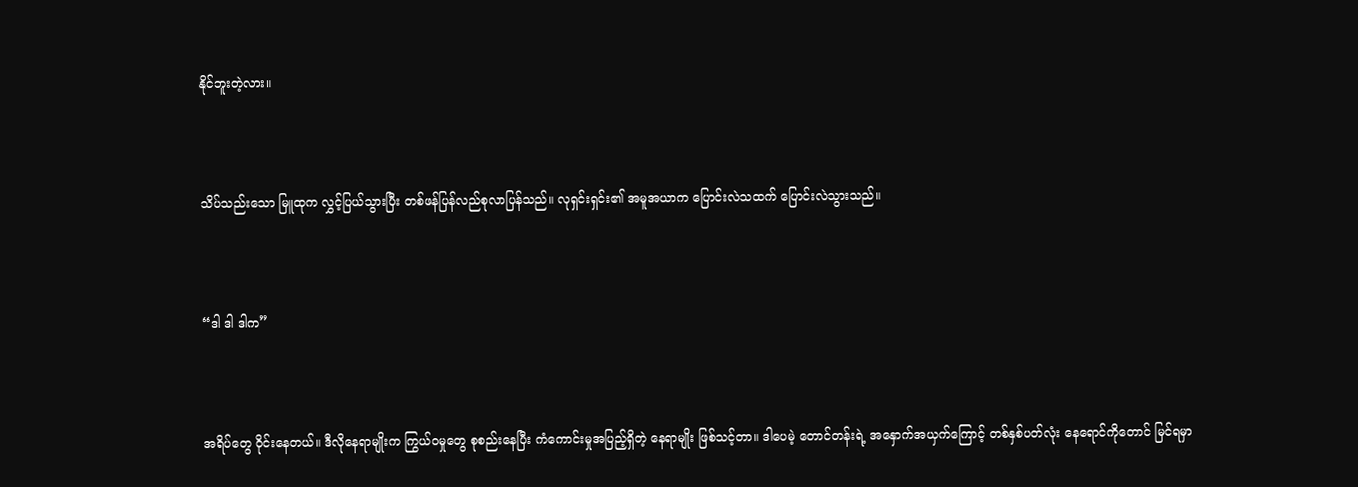နိုင်ဘူးတဲ့လား။



သိပ်သည်းသော မြူထုက လွှင့်ပြယ်သွားပြီး တစ်ဖန်ပြန်လည်စုလာပြန်သည်။ လုရှင်းရှင်း၏ အမူအယာက ပြောင်းလဲသထက် ပြောင်းလဲသွားသည်။



“ဒါ ဒါ ဒါက”



အရိပ်တွေ ဝိုင်းနေတယ်။ ဒီလိုနေရာမျိုးက ကြွယ်ဝမှုတွေ စုစည်းနေပြီး ကံကောင်းမှုအပြည့်ရှိတဲ့ နေရာမျိုး ဖြစ်သင့်တာ။ ဒါပေမဲ့ တောင်တန်းရဲ့ အနှောက်အယှက်ကြောင့် တစ်နှစ်ပတ်လုံး နေရောင်ကို‌တောင် မြင်ရမှာ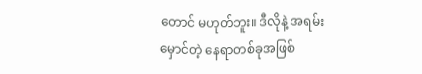တောင် မဟုတ်ဘူး။ ဒီလိုနဲ့ အရမ်းမှောင်တဲ့ နေရာတစ်ခုအဖြစ်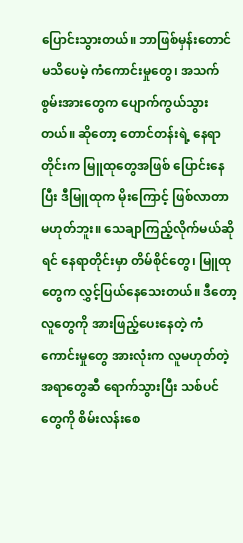ပြောင်းသွားတယ်။ ဘာဖြစ်မှန်းတောင် မသိပေမဲ့ ကံကောင်းမှုတွေ၊ အသက်စွမ်းအားတွေက ပျောက်ကွယ်သွားတယ်။ ဆိုတော့ တောင်တန်းရဲ့ နေရာတိုင်းက မြူထုတွေအဖြစ် ပြောင်းနေပြီး ဒီမြူထုက မိုးကြောင့် ဖြစ်လာတာ မဟုတ်ဘူး။ သေချာကြည့်လိုက်မယ်ဆိုရင် နေရာတိုင်းမှာ တိမ်စိုင်တွေ၊ မြူထုတွေက လွှင့်ပြယ်နေသေးတယ်။ ဒီတော့ လူတွေကို အားဖြည့်ပေးနေတဲ့ ကံကောင်းမှုတွေ အားလုံးက လူမဟုတ်တဲ့အရာတွေဆီ ရောက်သွားပြီး သစ်ပင်တွေကို စိမ်းလန်းစေ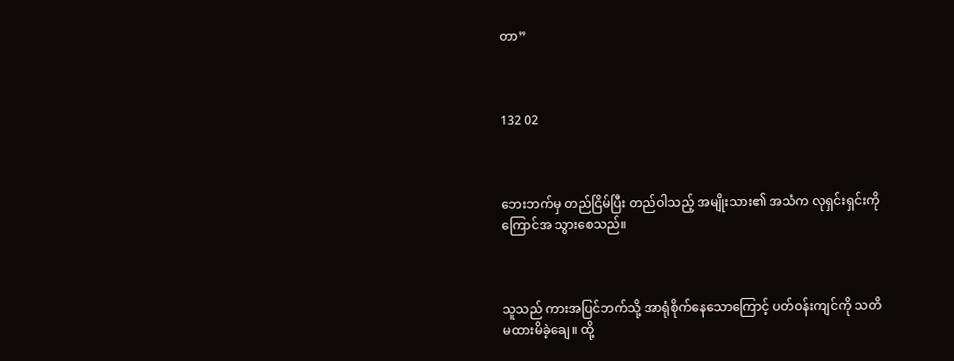တာ”



132 02



ဘေးဘက်မှ တည်ငြိမ်ပြီး တည်ဝါသည့် အမျိုးသား၏ အသံက လုရှင်းရှင်းကို ကြောင်အ သွားစေသည်။



သူသည် ကားအပြင်ဘက်သို့ အာရုံစိုက်နေသောကြောင့် ပတ်ဝန်းကျင်ကို သတိမထားမိခဲ့ချေ။ ထို့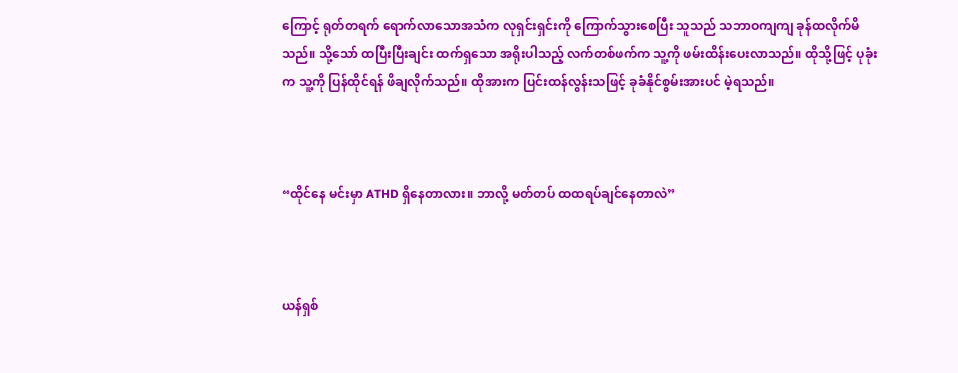ကြောင့် ရုတ်တရက် ရောက်လာသောအသံက လုရှင်းရှင်းကို ကြောက်သွားစေပြီး သူသည် သဘာဝကျကျ ခုန်ထလိုက်မိသည်။ သို့သော် ထပြီးပြီးချင်း ထက်ရှသော အရိုးပါသည့် လက်တစ်ဖက်က သူ့ကို ဖမ်းထိန်းပေးလာသည်။ ထိုသို့ဖြင့် ပုခုံးက သူ့ကို ပြန်ထိုင်ရန် ဖိချလိုက်သည်။ ထိုအားက ပြင်းထန်လွန်းသဖြင့် ခုခံနိုင်စွမ်းအားပင် မဲ့ရသည်။



“ထိုင်နေ မင်းမှာ ATHD ရှိနေတာလား။ ဘာလို့ မတ်တပ် ထထရပ်ချင်နေတာလဲ”



ယန်ရှစ်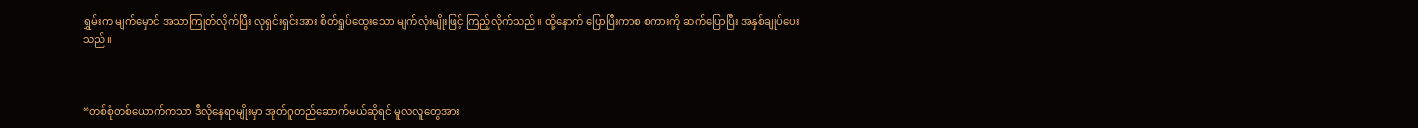ရွှမ်းက မျက်မှောင် အသာကြုတ်လိုက်ပြီး လုရှင်းရှင်းအား စိတ်ရှုပ်ထွေးသော မျက်လုံးမျိုးဖြင့် ကြည့်လိုက်သည်။ ထို့နောက် ပြောပြီးကာစ စကားကို ဆက်ပြောပြီး အနှစ်ချုပ်ပေးသည်။



“တစ်စုံတစ်ယောက်ကသာ ဒီလိုနေရာမျိုးမှာ အုတ်ဂူတည်ဆောက်မယ်ဆိုရင် မူလလူတွေအား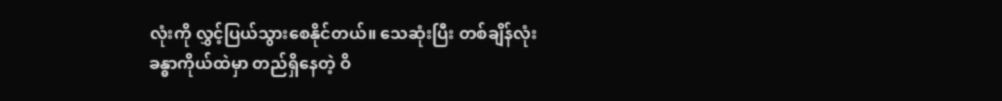လုံးကို လွှင့်ပြယ်သွားစေနိုင်တယ်။ သေဆုံးပြီး တစ်ချိန်လုံး ခန္ဓာကိုယ်ထဲမှာ တည်ရှိနေတဲ့ ဝိ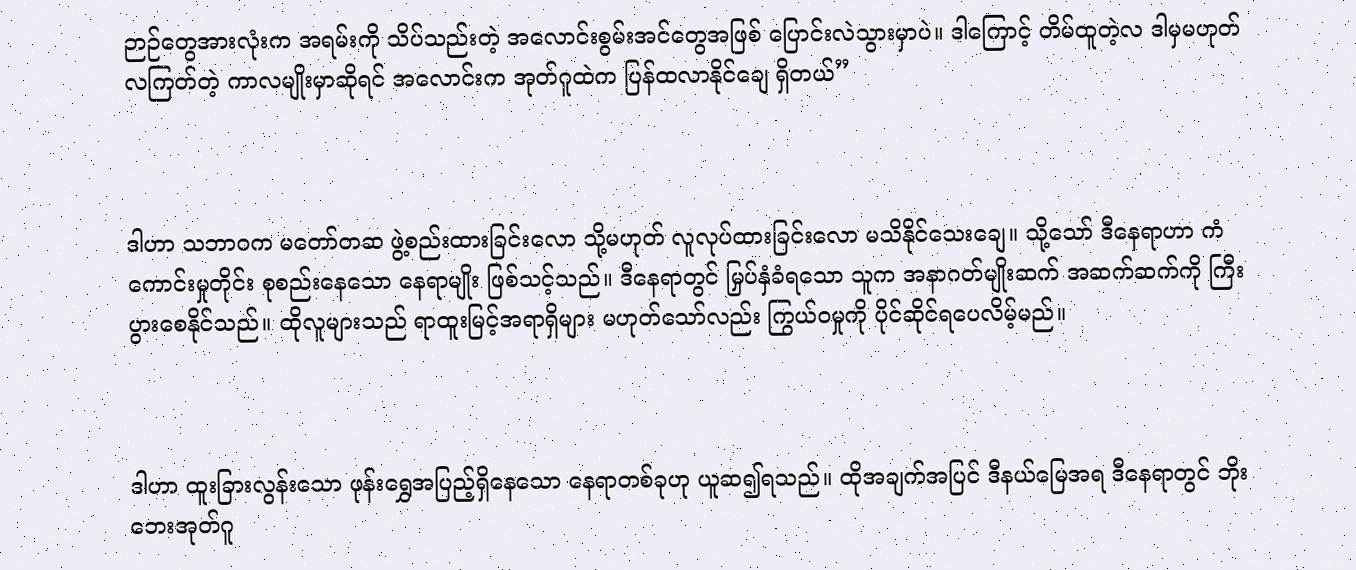ဉာဉ်တွေအားလုံးက အရမ်းကို သိပ်သည်းတဲ့ အလောင်းစွမ်းအင်တွေအဖြစ် ပြောင်းလဲသွားမှာပဲ။ ဒါကြောင့် တိမ်ထူတဲ့လ ဒါမှမဟုတ် လကြတ်တဲ့ ကာလမျိုးမှာဆိုရင် အလောင်းက အုတ်ဂူထဲက ပြန်ထလာနိုင်ချေ ရှိတယ်”



ဒါဟာ သဘာဝက မတော်တဆ ဖွဲ့စည်းထားခြင်းလော သို့မဟုတ် လူလုပ်ထားခြင်းလော မသိနိုင်သေးချေ။ သို့သော် ဒီနေရာဟာ ကံကောင်းမှုတိုင်း စုစည်းနေသော နေရာမျိုး ဖြစ်သင့်သည်။ ဒီနေရာတွင် မြှပ်နှံခံရသော သူက အနာဂတ်မျိုးဆက် အဆက်ဆက်ကို ကြီးပွားစေနိုင်သည်။ ထိုလူများသည် ရာထူးမြင့်အရာရှိများ မဟုတ်သော်လည်း ကြွယ်ဝမှုကို ပိုင်ဆိုင်ရပေလိမ့်မည်။



ဒါဟာ ထူးခြားလွန်းသော ဖုန်းရွှေအပြည့်ရှိနေသော နေရာတစ်ခုဟု ယူဆ၍ရသည်။ ထိုအချက်အပြင် ဒီနယ်မြေအရ ဒီနေရာတွင် ဘိုးဘေးအုတ်ဂူ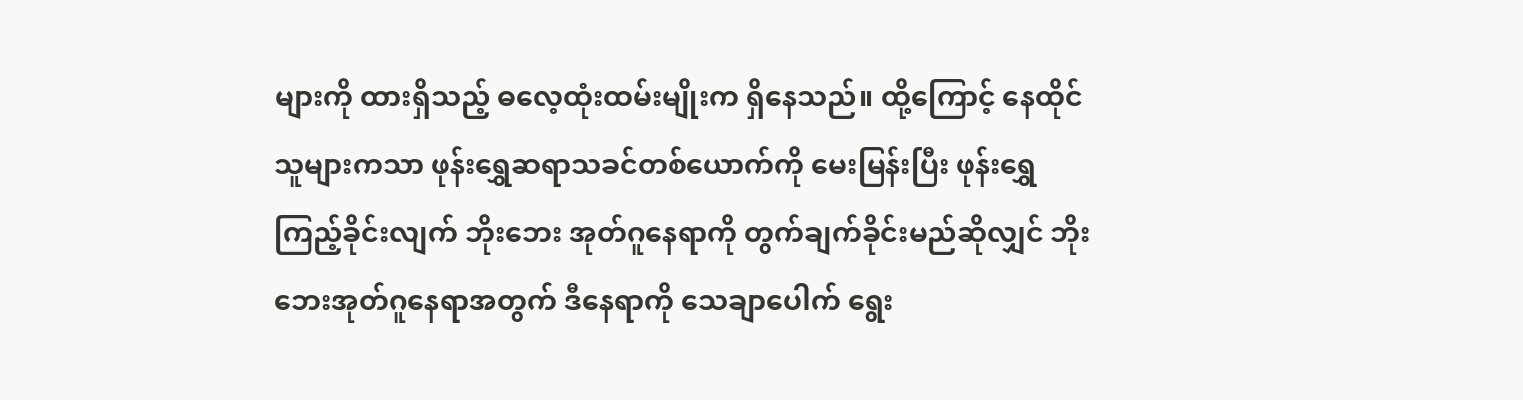များကို ထားရှိသည့် ဓလေ့ထုံးထမ်းမျိုးက ရှိနေသည်။ ထို့ကြောင့် နေထိုင်သူများကသာ ဖုန်းရွှေဆရာသခင်တစ်ယောက်ကို မေးမြန်းပြီး ဖုန်းရွှေ ကြည့်ခိုင်းလျက် ဘိုးဘေး အုတ်ဂူနေရာကို တွက်ချက်ခိုင်းမည်ဆိုလျှင် ဘိုးဘေးအုတ်ဂူနေရာအတွက် ဒီနေရာကို သေချာပေါက် ရွေး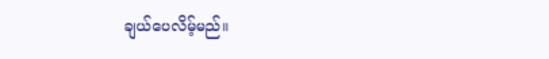ချယ်ပေလိမ့်မည်။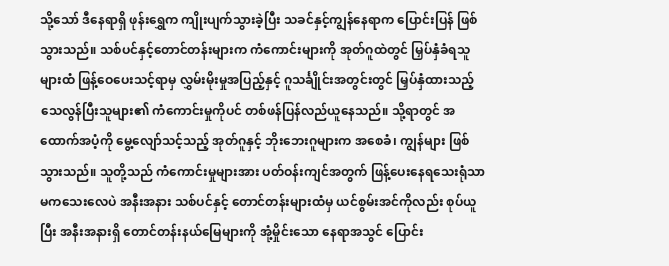သို့သော် ဒီနေရာရှိ ဖုန်းရွှေက ကျိုးပျက်သွားခဲ့ပြီး သခင်နှင့်ကျွန်နေရာက ပြောင်းပြန် ဖြစ်သွားသည်။ သစ်ပင်နှင့်တောင်တန်းများက ကံကောင်းများကို အုတ်ဂူထဲတွင် မြှပ်နှံခံရသူများထံ ဖြန့်ဝေပေးသင့်ရာမှ လွှမ်းမိုးမှုအပြည့်နှင့် ဂူသင်္ချိုင်းအတွင်းတွင် မြှပ်နှံထားသည့် သေလွန်ပြီးသူများ၏ ကံကောင်းမှုကိုပင် တစ်ဖန်ပြန်လည်ယူနေသည်။ သို့ရာတွင် အထောက်အပံ့ကို မွေ့လျော်သင့်သည့် အုတ်ဂူနှင့် ဘိုးဘေးဂူများက အစေခံ၊ ကျွန်များ ဖြစ်သွားသည်။ သူတို့သည် ကံကောင်းမှုများအား ပတ်ဝန်းကျင်အတွက် ဖြန့်ပေးနေရသေးရုံသာ မကသေးလေပဲ အနီးအနား သစ်ပင်နှင့် တောင်တန်းများထံမှ ယင်စွမ်းအင်ကိုလည်း စုပ်ယူပြီး အနီးအနားရှိ တောင်တန်းနယ်မြေများကို အုံ့မှိုင်းသော နေရာအသွင် ပြောင်း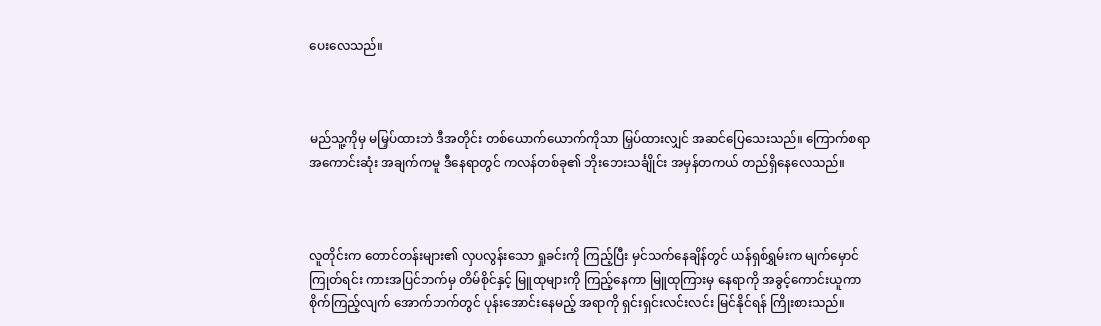ပေးလေသည်။



မည်သူ့ကိုမှ မမြှပ်ထားဘဲ ဒီအတိုင်း တစ်ယောက်ယောက်ကိုသာ မြှပ်ထားလျှင် အဆင်ပြေသေးသည်။ ကြောက်စရာအကောင်းဆုံး အချက်ကမူ ဒီနေရာတွင် ကလန်တစ်ခု၏ ဘိုးဘေးသင်္ချိုင်း အမှန်တကယ် တည်ရှိနေလေသည်။



လူတိုင်းက တောင်တန်းများ၏ လှပလွန်းသော ရှုခင်းကို ကြည့်ပြီး မှင်သက်နေချိန်တွင် ယန်ရှစ်ရွှမ်းက မျက်မှောင်ကြုတ်ရင်း ကားအပြင်ဘက်မှ တိမ်စိုင်နှင့် မြူထုများကို ကြည့်နေကာ မြူထုကြားမှ နေရာကို အခွင့်ကောင်းယူကာ စိုက်ကြည့်လျက် အောက်ဘက်တွင် ပုန်းအောင်းနေမည့် အရာကို ရှင်းရှင်းလင်းလင်း မြင်နိုင်ရန် ကြိုးစားသည်။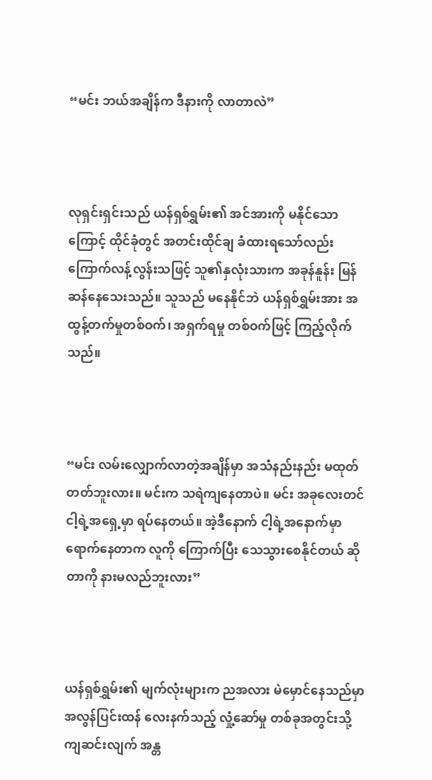“မင်း ဘယ်အချိန်က ဒီနားကို လာတာလဲ”



လုရှင်းရှင်းသည် ယန်ရှစ်ရွှမ်း၏ အင်အားကို မနိုင်သောကြောင့် ထိုင်ခုံတွင် အတင်းထိုင်ချ ခံထားရသော်လည်း ကြောက်လန့်လွန်းသဖြင့် သူ၏နှလုံးသားက အခုန်နူန်း မြန်ဆန်နေသေးသည်။ သူသည် မနေနိုင်ဘဲ ယန်ရှစ်ရွှမ်းအား အထွန့်တက်မှုတစ်ဝက်၊ အရှက်ရမှု တစ်ဝက်ဖြင့် ကြည့်လိုက်သည်။



“မင်း လမ်းလျှောက်လာတဲ့အချိန်မှာ အသံနည်းနည်း မထုတ်တတ်ဘူးလား။ မင်းက သရဲကျနေတာပဲ။ မင်း အခုလေးတင် ငါ့ရဲ့အရှေ့မှာ ရပ်နေတယ်။ အဲ့ဒီနောက် ငါ့ရဲ့အနောက်မှာ ရောက်နေတာက လူကို ကြောက်ပြီး သေသွားစေနိုင်တယ် ဆိုတာကို နားမလည်ဘူးလား”



ယန်ရှစ်ရွှမ်း၏ မျက်လုံးများက ညအလား မဲမှောင်နေသည်မှာ အလွန်ပြင်းထန် လေးနက်သည့် လှုံ့ဆော်မှု တစ်ခုအတွင်းသို့ ကျဆင်းလျက် အန္တ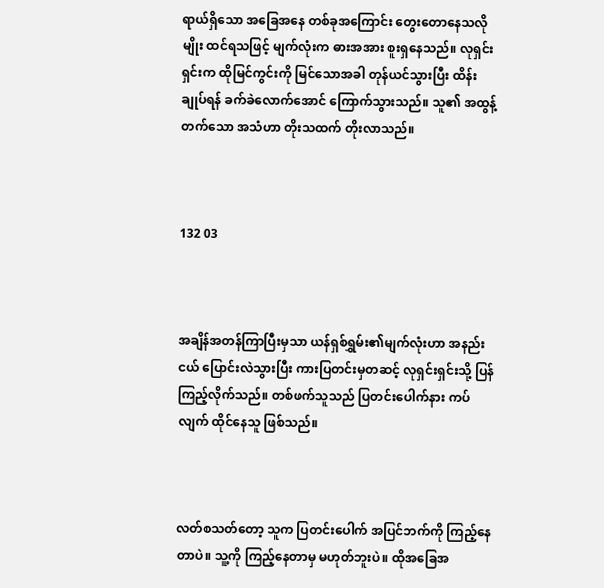ရာယ်ရှိသော အခြေအနေ တစ်ခုအကြောင်း တွေး‌တောနေသလိုမျိုး ထင်ရသဖြင့် မျက်လုံးက ဓားအအား စူးရှနေသည်။ လုရှင်းရှင်းက ထိုမြင်ကွင်းကို မြင်သောအခါ တုန်ယင်သွားပြီး ထိန်းချုပ်ရန် ခက်ခဲလောက်အောင် ကြောက်သွားသည်။ သူ၏ အထွန့်တက်သော အသံဟာ တိုးသထက် တိုးလာသည်။



132 03



အချိန်အတန်ကြာပြီးမှသာ ယန်ရှစ်ရွှမ်း၏မျက်လုံးဟာ အနည်းငယ် ပြောင်းလဲသွားပြီး ကားပြတင်းမှတဆင့် လုရှင်းရှင်းသို့ ပြန်ကြည့်လိုက်သည်။ တစ်ဖက်သူသည် ပြတင်းပေါက်နား ကပ်လျက် ထိုင်နေသူ ဖြစ်သည်။



လတ်စသတ်တော့ သူက ပြတင်းပေါက် အပြင်ဘက်ကို ကြည့်နေတာပဲ။ သူ့ကို ကြည့်နေတာမှ မဟုတ်ဘူးပဲ။ ထိုအခြေအ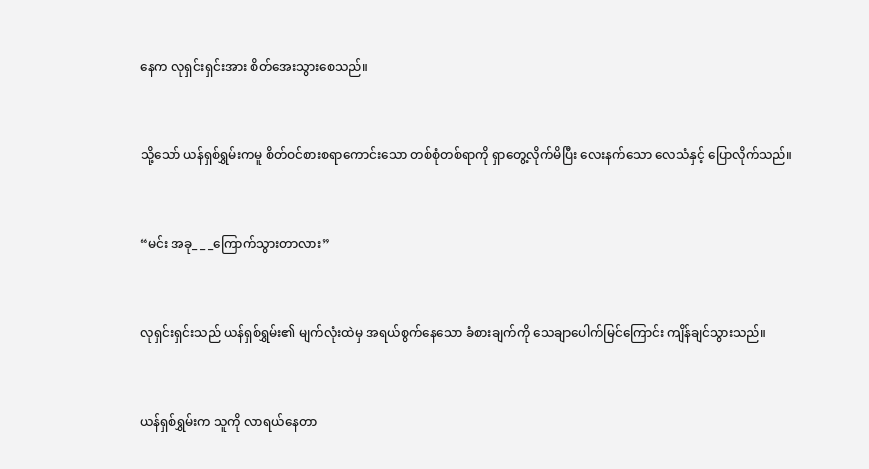နေက လုရှင်းရှင်းအား စိတ်အေးသွားစေသည်။



သို့သော် ယန်ရှစ်ရွှမ်းကမူ စိတ်ဝင်စားစရာကောင်းသော တစ်စုံတစ်ရာကို ရှာတွေ့လိုက်မိပြီး လေးနက်သော လေသံနှင့် ပြောလိုက်သည်။



“မင်း အခု_ _ _ကြောက်သွားတာလား”



လုရှင်းရှင်းသည် ယန်ရှစ်ရွှမ်း၏ မျက်လုံးထဲမှ အရယ်စွက်နေသော ခံစားချက်ကို သေချာပေါက်မြင်ကြောင်း ကျိန်ချင်သွားသည်။



ယန်ရှစ်ရွှမ်းက သူကို လာရယ်နေတာ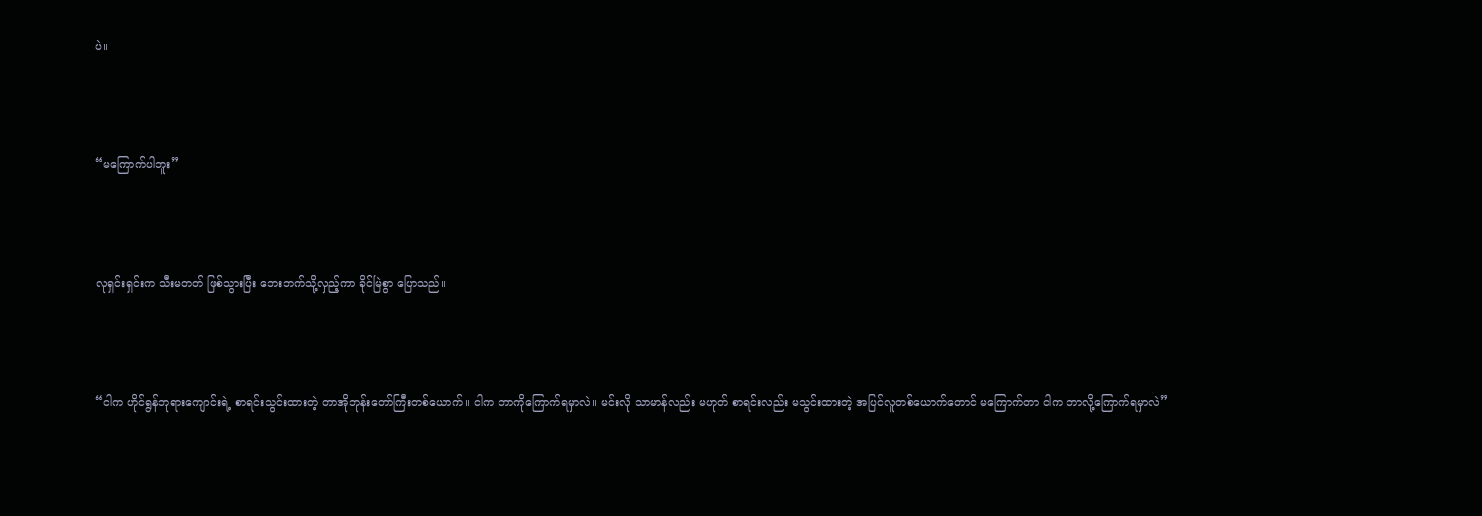ပဲ။



“မကြောက်ပါဘူး”



လုရှင်းရှင်းက သီးမတတ် ဖြစ်သွားပြီး ဘေးဘက်သို့လှည့်ကာ ခိုင်မြဲစွာ ပြောသည်။



“ငါက ဟိုင်ရွန်ဘုရားကျောင်းရဲ့ စာရင်းသွင်းထားတဲ့ တာအိုဘုန်းတော်ကြီးတစ်‌ယောက်။ ငါက ဘာကိုကြောက်ရမှာလဲ။ မင်းလို သာမာန်လည်း မဟုတ် စာရင်းလည်း မသွင်းထားတဲ့ အပြင်လူတစ်ယောက်တောင် မကြောက်တာ ငါက ဘာလို့ကြောက်ရမှာလဲ”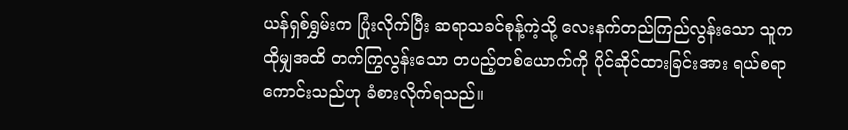ယန်ရှစ်ရွှမ်းက ပြုံးလိုက်ပြီး ဆရာသခင်စုန့်ကဲ့သို့ လေးနက်တည်ကြည်လွန်းသော သူက ထိုမျှအထိ တက်ကြွလွန်းသော တပည့်တစ်ယောက်ကို ပိုင်ဆိုင်ထားခြင်းအား ရယ်စရာကောင်းသည်ဟု ခံစားလိုက်ရသည်။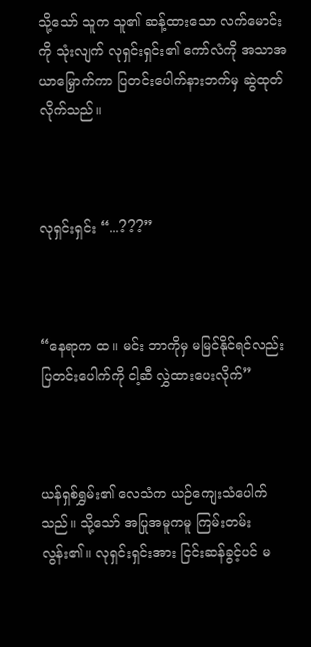သို့သော် သူက သူ၏ ဆန့်ထားသော လက်မောင်းကို သုံးလျက် လုရှင်းရှင်း၏ ကော်လံကို အသာအယာမြှောက်ကာ ပြတင်းပေါက်နားဘက်မှ ဆွဲထုတ်လိုက်သည်။



လုရှင်းရှင်း “...???”



“နေရာက ထ။ မင်း ဘာကိုမှ မမြင်နိုင်ရင်လည်း ပြတင်းပေါက်ကို ငါ့ဆီ လွှဲထားပေးလိုက်”



ယန်ရှစ်ရွှမ်း၏ လေသံက ယဉ်ကျေးသံပေါက်သည်။ သို့သော် အပြုအမူကမူ ကြမ်းတမ်းလွန်း၏။ လုရှင်းရှင်းအား ငြင်းဆန်ခွင့်ပင် မ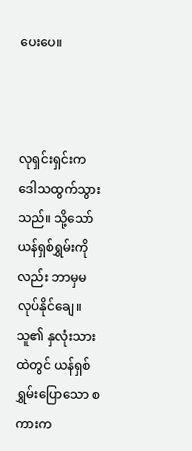ပေးပေ။



လုရှင်းရှင်းက ဒေါသထွက်သွားသည်။ သို့သော် ယန်ရှစ်ရွှမ်းကိုလည်း ဘာမှမလုပ်နိုင်ချေ။ သူ၏ နှလုံးသားထဲတွင် ယန်ရှစ်ရွှမ်းပြောသော စကားက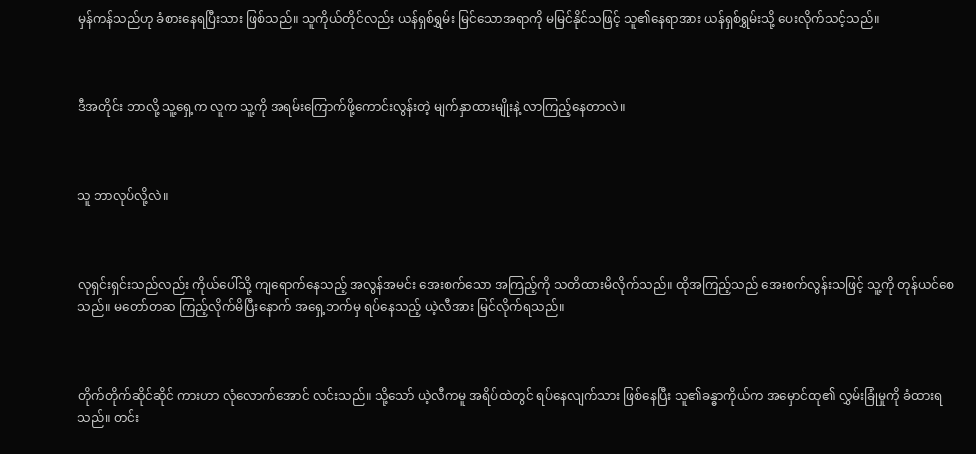မှန်ကန်သည်ဟု ခံစားနေရပြီးသား ဖြစ်သည်။ သူကိုယ်တိုင်လည်း ယန်ရှစ်ရွှမ်း မြင်သောအရာကို မမြင်နိုင်သဖြင့် သူ၏နေရာအား ယန်ရှစ်ရွှမ်းသို့ ပေးလိုက်သင့်သည်။



ဒီအတိုင်း ဘာလို့ သူ့ရှေ့က လူက သူ့ကို အရမ်းကြောက်ဖို့ကောင်းလွန်းတဲ့ မျက်နှာထားမျိုးနဲ့ လာကြည့်နေတာလဲ။



သူ ဘာလုပ်လို့လဲ။



လုရှင်းရှင်းသည်လည်း ကိုယ်ပေါ်သို့ ကျရောက်နေသည့် အလွန်အမင်း အေးစက်သော အကြည့်ကို သတိထားမိလိုက်သည်။ ထိုအကြည့်သည် အေးစက်လွန်းသဖြင့် သူ့ကို တုန်ယင်စေသည်။ မတော်တဆ ကြည့်လိုက်မိပြီးနောက် အ‌ရှေ့ဘက်မှ ရပ်နေသည့် ယဲ့လီအား မြင်လိုက်ရသည်။



တိုက်တိုက်ဆိုင်ဆိုင် ကားဟာ လုံလောက်အောင် လင်းသည်။ သို့သော် ယဲ့လီကမူ အရိပ်ထဲတွင် ရပ်နေလျက်သား ဖြစ်နေပြီး သူ၏ခန္ဓာကိုယ်က အမှောင်ထု၏ လွှမ်းခြုံမှုကို ခံထားရသည်။ တင်း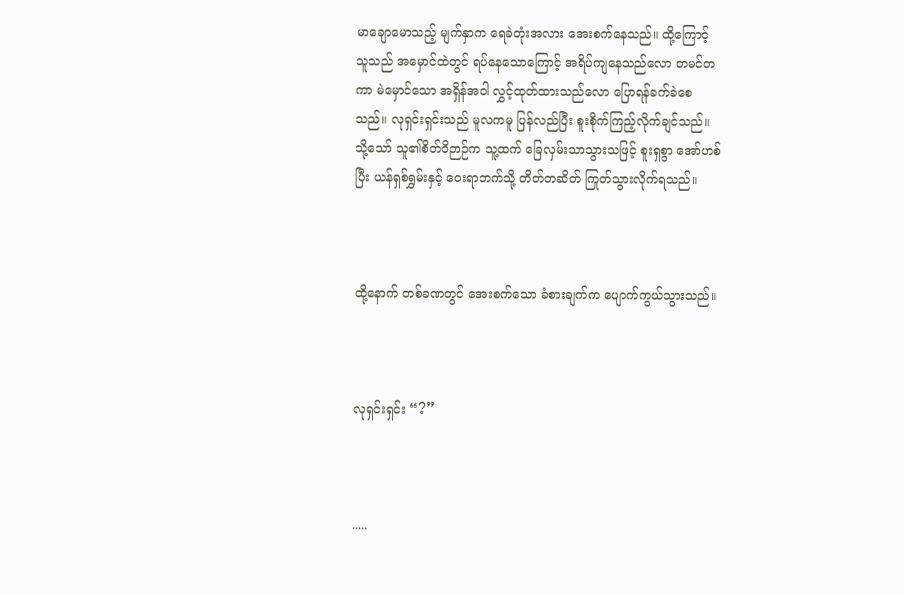မာချောမောသည့် မျက်နှာက ရေခဲတုံးအလား အေးစက်နေသည်။ ထို့ကြောင့် သူသည် အမှောင်ထဲတွင် ရပ်နေသောကြောင့် အရိပ်ကျနေသည်လော တမင်တကာ မဲမှောင်သော အရှိန်အဝါ လွှင့်ထုတ်ထားသည်လော ပြောရန်ခက်ခဲစေသည်။ လုရှင်းရှင်းသည် မူလကမူ ပြန်လည်ပြီး စူးစိုက်ကြည့်လိုက်ချင်သည်။ သို့သော် သူ၏စိတ်ဝိဉာဉ်က သူ့ထက် ခြေလှမ်းသာသွားသဖြင့် စူးရှစွာ အော်ဟစ်ပြီး ယန်ရှစ်ရွှမ်းနှင့် ဝေးရာဘက်သို့ တိတ်တဆိတ် ကြုတ်သွားလိုက်ရသည်။



ထို့နောက် တစ်ခဏတွင် အေးစက်သော ခံစားချက်က ပျောက်ကွယ်သွားသည်။



လုရှင်းရှင်း “?”



.....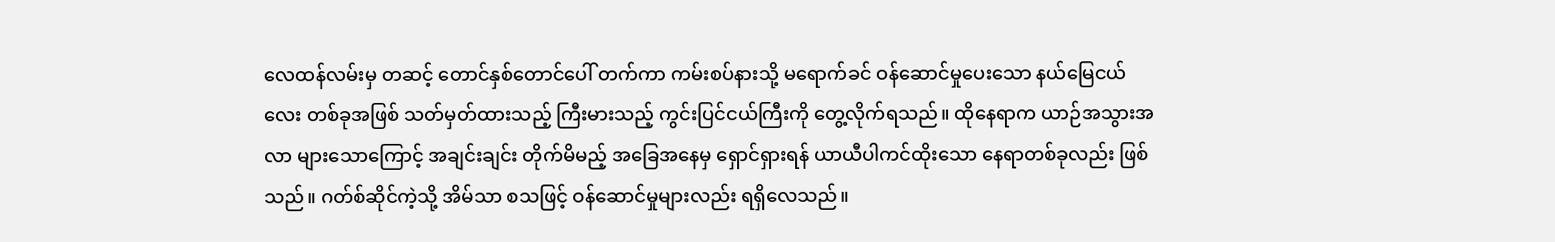လေထန်လမ်းမှ တဆင့် တောင်နှစ်တောင်ပေါ် တက်ကာ ကမ်းစပ်နားသို့ မရောက်ခင် ဝန်ဆောင်မှုပေးသော နယ်မြေငယ်လေး တစ်ခုအဖြစ် သတ်မှတ်ထားသည့် ကြီးမားသည့် ကွင်းပြင်ငယ်ကြီးကို တွေ့လိုက်ရသည်။ ထို‌နေရာက ယာဉ်အသွားအလာ များသောကြောင့် အချင်းချင်း တိုက်မိမည့် အခြေအနေမှ ရှောင်ရှားရန် ယာယီပါကင်ထိုးသော နေရာတစ်ခုလည်း ဖြစ်သည်။ ဂတ်စ်ဆိုင်ကဲ့သို့ အိမ်သာ စသဖြင့် ဝန်ဆောင်မှုများလည်း ရရှိလေသည်။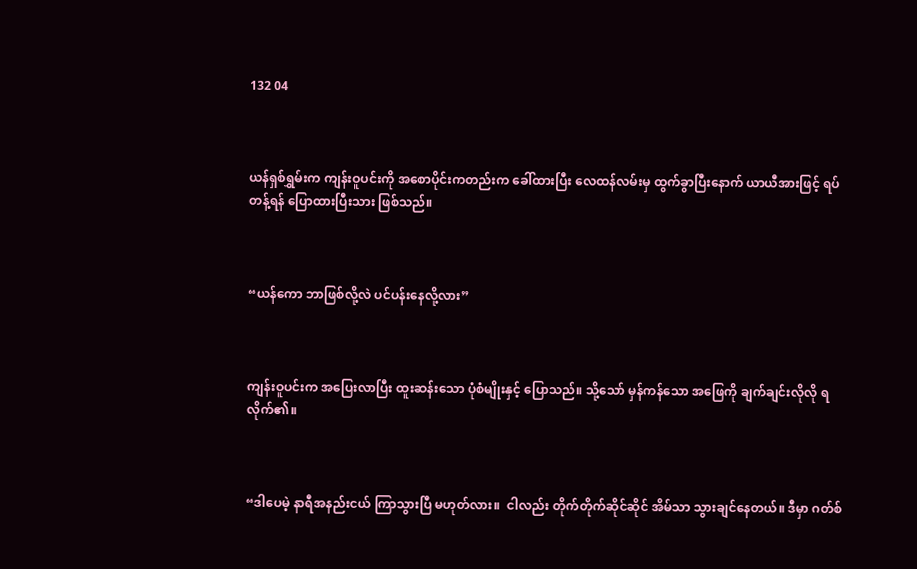132 04



ယန်ရှစ်ရွှမ်းက ကျန်းဝူပင်းကို အစောပိုင်းကတည်းက ခေါ်ထားပြီး လေထန်လမ်းမှ ထွက်ခွာပြီးနောက် ယာယီအားဖြင့် ရပ်တန့်ရန် ပြောထားပြီးသား ဖြစ်သည်။



“ယန်ကော ဘာဖြစ်လို့လဲ ပင်ပန်းနေလို့လား”



ကျန်းဝူပင်းက အပြေးလာပြီး ထူးဆန်းသော ပုံစံမျိုးနှင့် ပြောသည်။ သို့သော် မှန်ကန်သော အဖြေကို ချက်ချင်းလိုလို ရလိုက်၏။



“ဒါပေမဲ့ နာရီအနည်းငယ် ကြာသွားပြီ မဟုတ်လား။  ငါလည်း တိုက်တိုက်ဆိုင်ဆိုင် အိမ်သာ သွားချင်နေတယ်။ ဒီမှာ ဂတ်စ်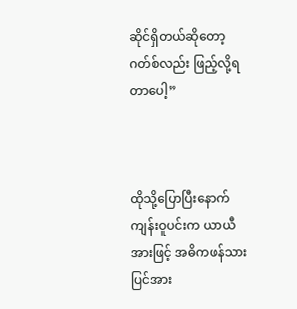ဆိုင်ရှိတယ်ဆိုတော့ ဂတ်စ်လည်း ဖြည့်လို့ရတာပေါ့”



ထိုသို့ပြောပြီးနောက် ကျန်းဝူပင်းက ယာယီအားဖြင့် အဓိကဖန်သားပြင်အား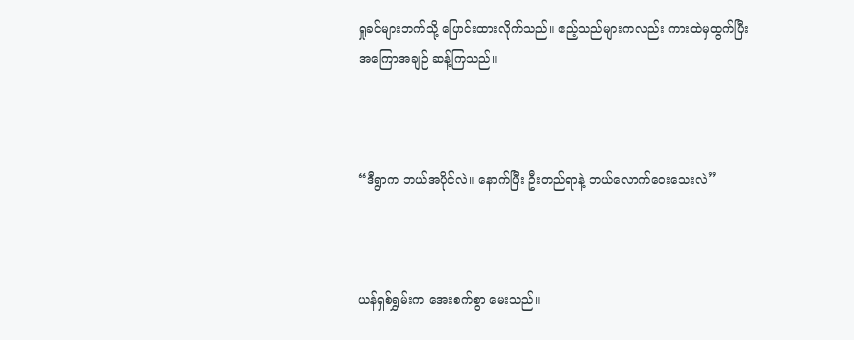ရှုခင်များဘက်သို့ ပြောင်းထားလိုက်သည်။ ဧည့်သည်များကလည်း ကားထဲမှထွက်ပြီး အကြောအချဉ် ဆန့်ကြသည်။



“ဒီရွာက ဘယ်အပိုင်လဲ။ နောက်ပြီး ဦးတည်ရာနဲ့ ဘယ်လောက်ဝေးသေးလဲ”



ယန်ရှစ်ရွှမ်းက အေးစက်စွာ မေးသည်။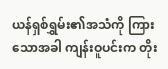ယန်ရှစ်ရွှမ်း၏အသံကို ကြားသောအခါ ကျန်းဝူပင်းက တိုး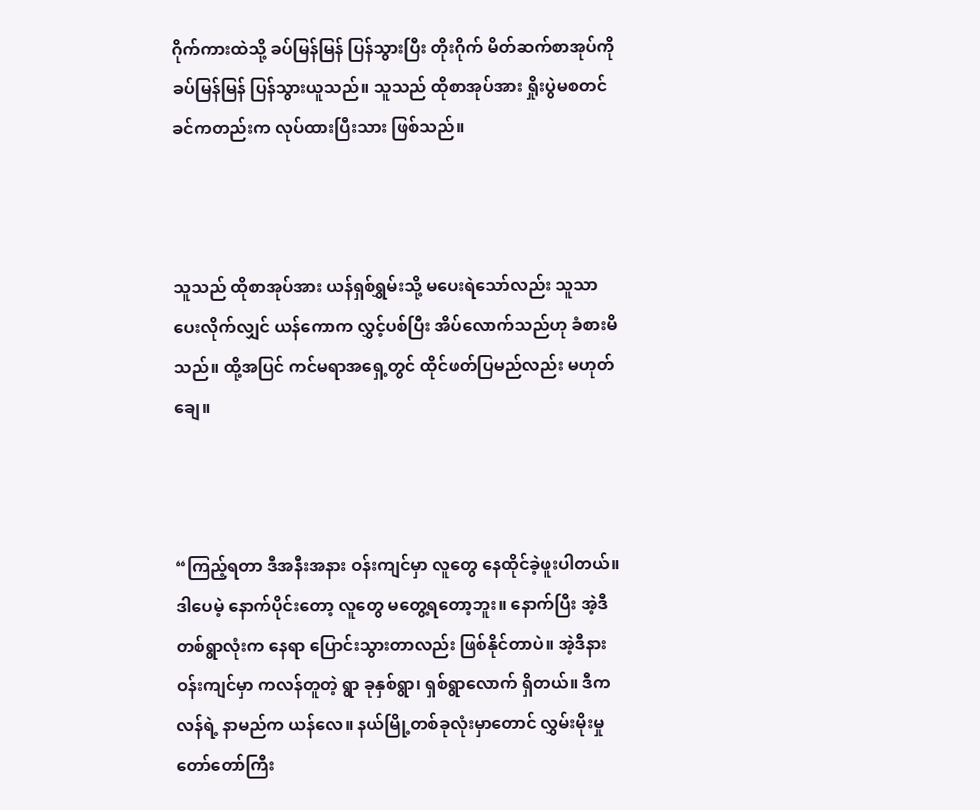ဂိုက်ကားထဲသို့ ခပ်မြန်မြန် ပြန်သွားပြီး တိုးဂိုက် မိတ်ဆက်စာအုပ်ကို ခပ်မြန်မြန် ပြန်သွားယူသည်။ သူသည် ထိုစာအုပ်အား ရှိုးပွဲမစတင်ခင်ကတည်းက လုပ်ထားပြီးသား ဖြစ်သည်။



သူသည် ထိုစာအုပ်အား ယန်ရှစ်ရွှမ်းသို့ မပေးရဲသော်လည်း သူသာ ပေးလိုက်လျှင် ယန်ကောက လွှင့်ပစ်ပြီး အိပ်လောက်သည်ဟု ခံစားမိသည်။ ထို့အပြင် ကင်မရာအရှေ့တွင် ထိုင်ဖတ်ပြမည်လည်း မဟုတ်ချေ။



“ကြည့်ရတာ ဒီအနီးအနား ဝန်းကျင်မှာ လူတွေ နေထိုင်ခဲ့ဖူးပါတယ်။ ဒါပေမဲ့ နောက်ပိုင်းတော့ လူတွေ မတွေ့ရတော့ဘူး။ နောက်ပြီး အဲ့ဒီတစ်ရွာလုံးက နေရာ ပြောင်းသွားတာလည်း ဖြစ်နိုင်တာပဲ။ အဲ့ဒီနားဝန်းကျင်မှာ ကလန်တူတဲ့ ရွာ ခုနှစ်ရွာ၊ ရှစ်ရွာလောက် ရှိတယ်။ ဒီကလန်ရဲ့ နာမည်က ယန်လေ။ နယ်မြို့တစ်ခုလုံးမှာတောင် လွှမ်းမိုးမှု တော်တော်ကြီး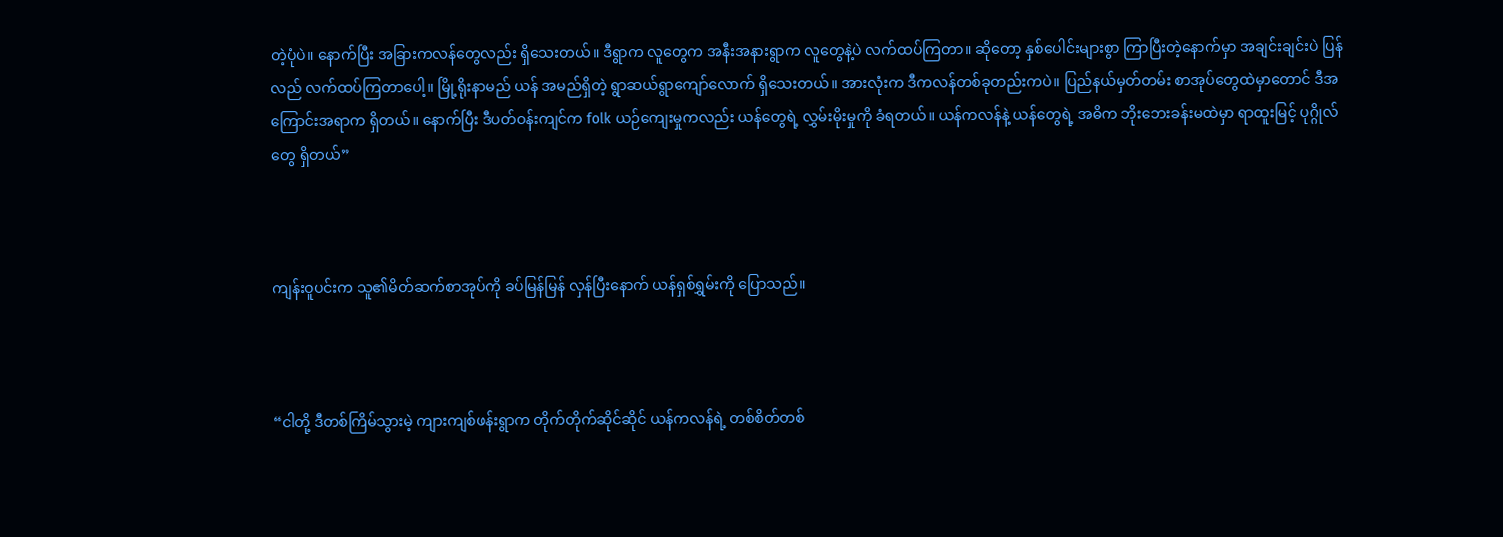တဲ့ပုံပဲ။ နောက်ပြီး အခြားကလန်တွေလည်း ရှိသေးတယ်။ ဒီရွာက လူတွေက အနီးအနားရွာက လူတွေနဲ့ပဲ လက်ထပ်ကြတာ။ ဆို‌တော့ နှစ်ပေါင်းများစွာ ကြာပြီးတဲ့နောက်မှာ အချင်းချင်းပဲ ပြန်လည် လက်ထပ်ကြတာပေါ့။ မြို့ရိုးနာမည် ယန် အမည်ရှိတဲ့ ရွာဆယ်ရွာကျော်လောက် ရှိသေးတယ်။ အားလုံးက ဒီကလန်တစ်ခုတည်းကပဲ။ ပြည်နယ်မှတ်တမ်း စာအုပ်တွေထဲမှာတောင် ဒီအကြောင်းအရာက ရှိတယ်။ နောက်ပြီး ဒီပတ်ဝန်းကျင်က folk ယဉ်ကျေးမှုကလည်း ယန်တွေရဲ့ လွှမ်းမိုးမှုကို ခံရတယ်။ ယန်ကလန်နဲ့ ယန်တွေရဲ့ အဓိက ဘိုးဘေးခန်းမထဲမှာ ရာထူးမြင့် ပုဂ္ဂိုလ်တွေ ရှိတယ်”



ကျန်းဝူပင်းက သူ၏မိတ်ဆက်စာအုပ်ကို ခပ်မြန်မြန် လှန်ပြီးနောက် ယန်ရှစ်ရွှမ်းကို ပြောသည်။



“ငါတို့ ဒီတစ်ကြိမ်သွားမဲ့ ကျားကျစ်ဖန်းရွာက တိုက်တိုက်ဆိုင်ဆိုင် ယန်ကလန်ရဲ့ တစ်စိတ်တစ်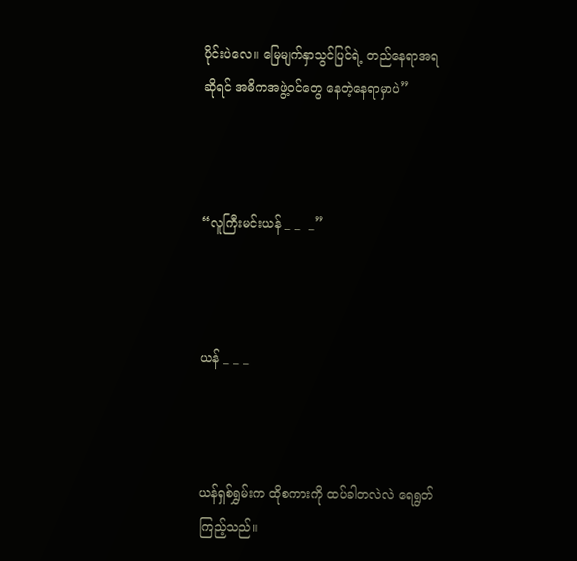ပိုင်းပဲလေ။ မြေမျက်နှာသွင်ပြင်ရဲ့ တည်နေရာအရဆိုရင် အဓိကအဖွဲ့ဝင်တွေ နေတဲ့နေရာမှာပဲ”



“လူကြီးမင်းယန် _ _  _”



ယန် _ _ _



ယန်ရှစ်ရွှမ်းက ထိုစကားကို ထပ်ခါတလဲလဲ ရေရွတ်ကြည့်သည်။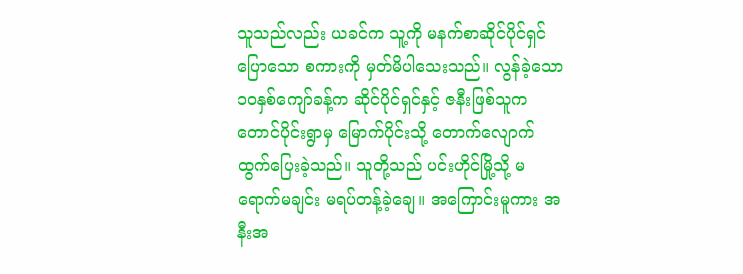သူသည်လည်း ယခင်က သူ့ကို မနက်စာဆိုင်ပိုင်ရှင် ပြောသော စကားကို မှတ်မိပါသေးသည်။ လွန်ခဲ့သော ၁၀နှစ်ကျော်ခန့်က ဆိုင်ပိုင်ရှင်နှင့် ဇနီးဖြစ်သူက တောင်ပိုင်းရွာမှ မြောက်ပိုင်းသို့ တောက်လျောက် ထွက်ပြေးခဲ့သည်။ သူတို့သည် ပင်းဟိုင်မြို့သို့ မရောက်မချင်း မရပ်တန့်ခဲ့ချေ။ အကြောင်းမူကား အနီးအ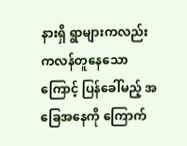နားရှိ ရွာများကလည်း ကလန်တူနေသောကြောင့် ပြန်ခေါ်မည့် အခြေအနေကို ကြောက်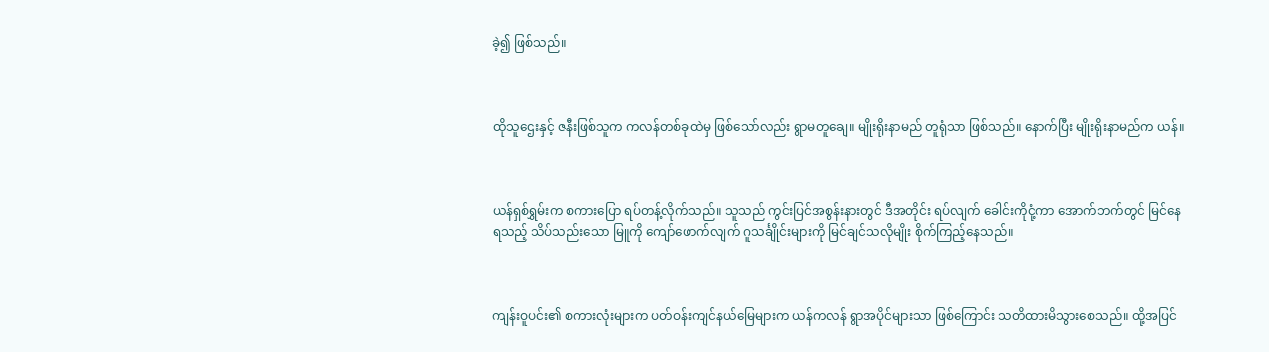ခဲ့၍ ဖြစ်သည်။



ထိုသူဌေးနှင့် ဇနီးဖြစ်သူက ကလန်တစ်ခုထဲမှ ဖြစ်သော်လည်း ရွာမတူချေ။ မျိုးရိုးနာမည် တူရုံသာ ဖြစ်သည်။ နောက်ပြီး မျိုးရိုးနာမည်က ယန်။



ယန်ရှစ်ရွှမ်းက စကားပြော ရပ်တန့်လိုက်သည်။ သူသည် ကွင်းပြင်အစွန်းနားတွင် ဒီအတိုင်း ရပ်လျက် ခေါင်းကိုငုံ့ကာ အောက်ဘက်တွင် မြင်နေရသည့် သိပ်သည်းသော မြူကို ကျော်ဖောက်လျက် ဂူသင်္ချိုင်းများကို မြင်ချင်သလိုမျိုး စိုက်ကြည့်နေသည်။



ကျန်းဝူပင်း၏ စကားလုံးများက ပတ်ဝန်းကျင်နယ်မြေများက ယန်ကလန် ရွာအပိုင်များသာ ဖြစ်ကြောင်း သတိထားမိသွားစေသည်။ ထို့အပြင်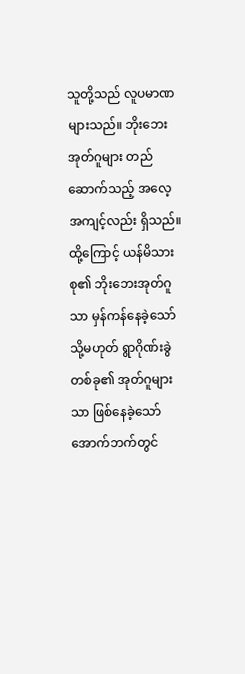သူတို့သည် လူပမာဏများသည်။ ဘိုးဘေးအုတ်ဂူများ တည်ဆောက်သည့် အလေ့အကျင့်လည်း ရှိသည်။ ထို့ကြောင့် ယန်မိသားစု၏ ဘိုးဘေးအုတ်ဂူသာ မှန်ကန်နေခဲ့သော် သို့မဟုတ် ရွာဂိုဏ်းခွဲတစ်ခု၏ အုတ်ဂူများသာ ဖြစ်နေခဲ့‌သော် အောက်ဘက်တွင်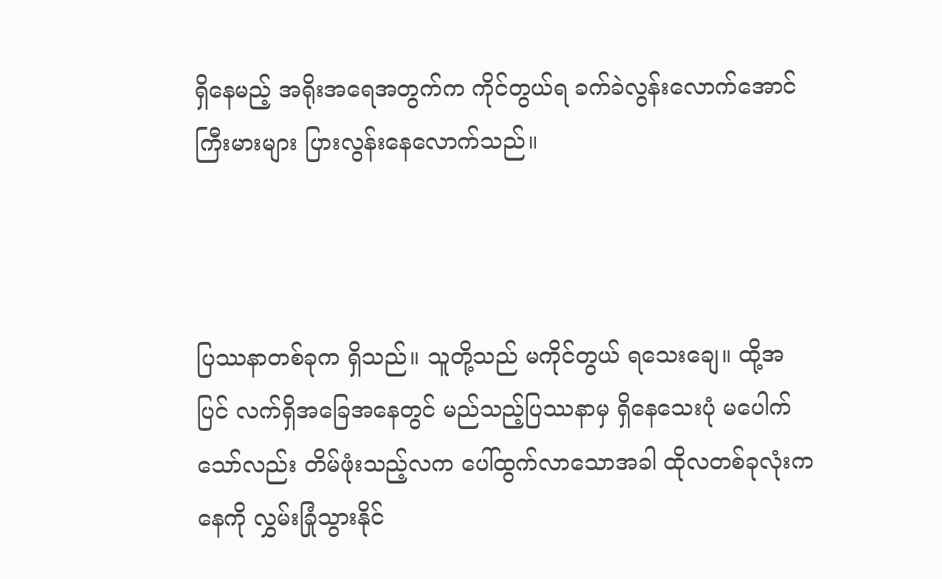ရှိနေမည့် အရိုးအရေအတွက်က ကိုင်တွယ်ရ ခက်ခဲလွန်းလောက်အောင် ကြီးမားများ ပြားလွန်းနေလောက်သည်။



ပြဿနာတစ်ခုက ရှိသည်။ သူတို့သည် မကိုင်တွယ် ရသေးချေ။ ထို့အပြင် လက်ရှိအခြေအနေတွင် မည်သည့်ပြဿနာမှ ရှိနေသေးပုံ မပေါက်သော်လည်း တိမ်ဖုံးသည့်လက ပေါ်ထွက်လာသောအခါ ထိုလတစ်ခုလုံးက နေကို လွှမ်းခြုံသွားနိုင်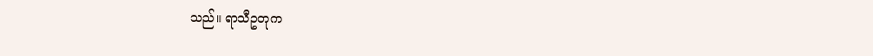သည်။ ရာသီဥတုက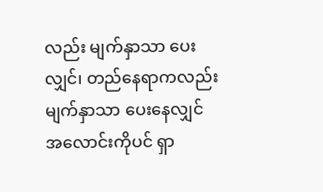လည်း မျက်နှာသာ ပေးလျှင်၊ တည်နေရာကလည်း မျက်နှာသာ ပေးနေလျှင် အလောင်းကိုပင် ရှာ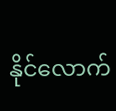နိုင်လောက်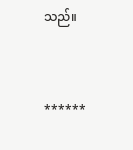သည်။



******